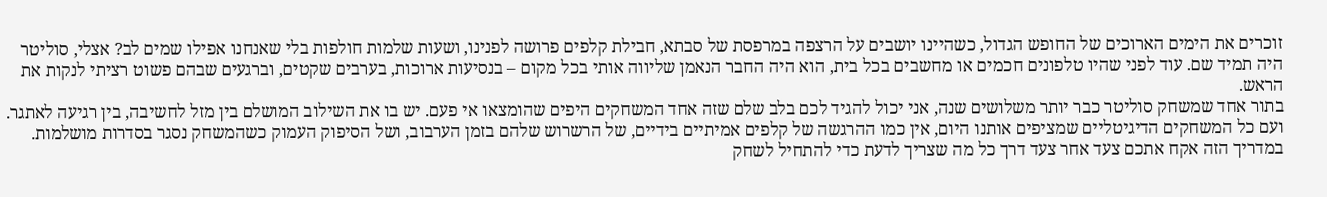זוכרים את הימים הארוכים של החופש הגדול, כשהיינו יושבים על הרצפה במרפסת של סבתא, חבילת קלפים פרושה לפנינו, ושעות שלמות חולפות בלי שאנחנו אפילו שמים לב? אצלי, סוליטר היה תמיד שם. עוד לפני שהיו טלפונים חכמים או מחשבים בכל בית, הוא היה החבר הנאמן שליווה אותי בכל מקום – בנסיעות ארוכות, בערבים שקטים, וברגעים שבהם פשוט רציתי לנקות את הראש.
בתור אחד שמשחק סוליטר כבר יותר משלושים שנה, אני יכול להגיד לכם בלב שלם שזה אחד המשחקים היפים שהומצאו אי פעם. יש בו את השילוב המושלם בין מזל לחשיבה, בין רגיעה לאתגר. ועם כל המשחקים הדיגיטליים שמציפים אותנו היום, אין כמו ההרגשה של קלפים אמיתיים בידיים, של הרשרוש שלהם בזמן הערבוב, ושל הסיפוק העמוק כשהמשחק נסגר בסדרות מושלמות.
במדריך הזה אקח אתכם צעד אחר צעד דרך כל מה שצריך לדעת כדי להתחיל לשחק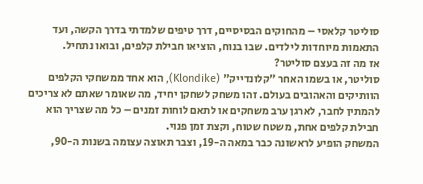סוליטר קלאסי – מהחוקים הבסיסיים, דרך טיפים שלמדתי בדרך הקשה, ועד התאמות מיוחדות לילדים. שבו בנוח, הוציאו חבילת קלפים, ובואו נתחיל.
אז מה זה בעצם סוליטר?
סוליטר, או בשמו האחר "קלונדייק" (Klondike), הוא אחד ממשחקי הקלפים הוותיקים והאהובים בעולם. זהו משחק לשחקן יחיד, מה שאומר שאתם לא צריכים להמתין לחבר, לארגן ערב משחקים או לתאם לוחות זמנים – כל מה שצריך הוא חבילת קלפים אחת, משטח שטוח, וקצת זמן פנוי.
המשחק הופיע לראשונה כבר במאה ה-19, וצבר תאוצה עצומה בשנות ה-90,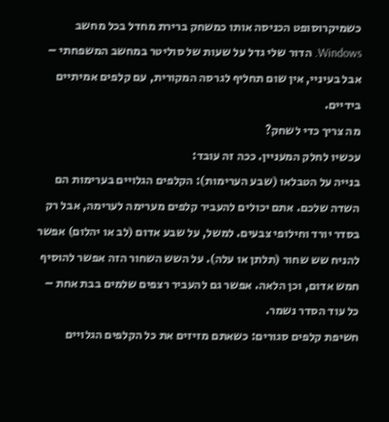כשמיקרוסופט הכניסה אותו כמשחק ברירת מחדל בכל מחשב Windows. הדור שלי גדל על שעות של סוליטר במחשב המשפחתי – אבל בעיניי, אין שום תחליף לגרסה המקורית, עם קלפים אמיתיים בידיים.
מה צריך כדי לשחק?
עכשיו לחלק המעניין. ככה זה עובד:
בנייה על הטבלאו (שבע הערימות): הקלפים הגלויים בערימות הם השדה שלכם. אתם יכולים להעביר קלפים מערימה לערימה, אבל רק בסדר יורד וחילופי צבעים. למשל, על שבע אדום (לב או יהלום) אפשר להניח שש שחור (תלתן או עלה). על השש השחור הזה אפשר להוסיף חמש אדום, וכן הלאה. אפשר גם להעביר רצפים שלמים בבת אחת – כל עוד הסדר נשמר.
חשיפת קלפים סגורים: כשאתם מזיזים את כל הקלפים הגלויים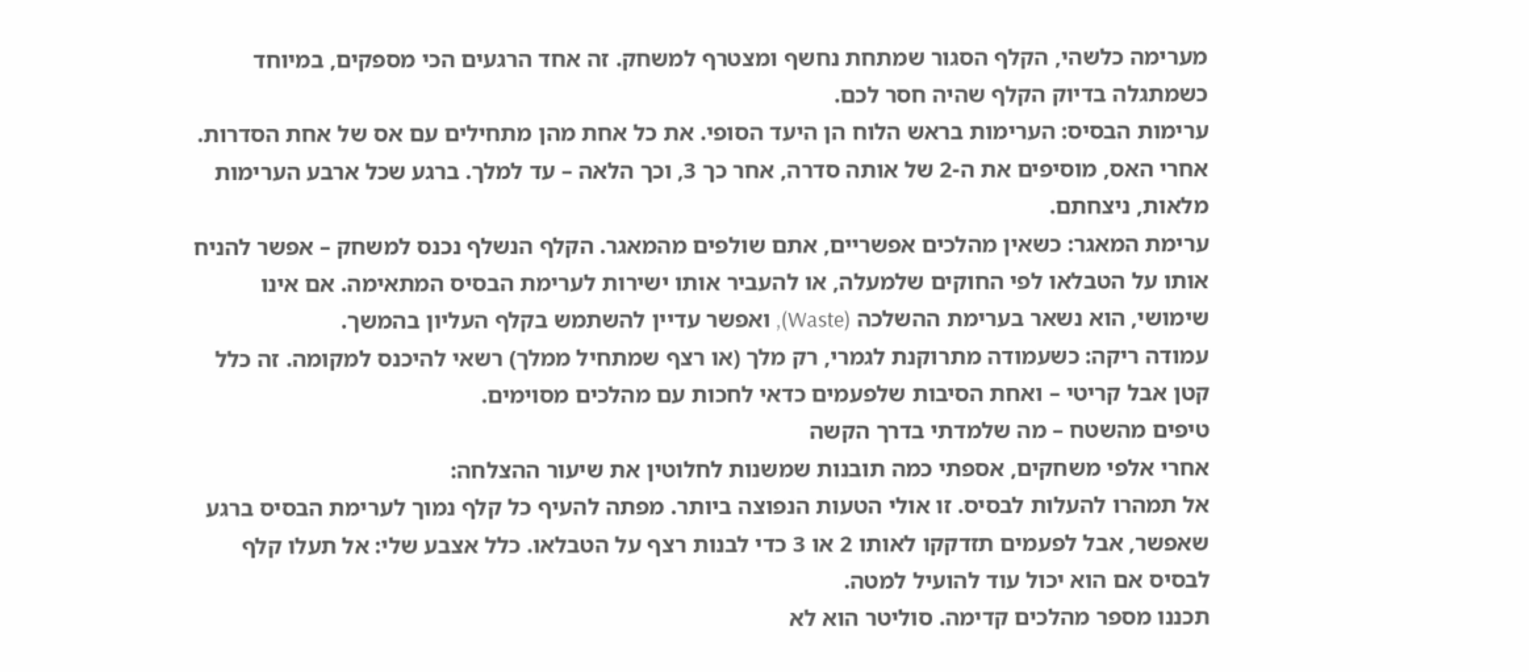מערימה כלשהי, הקלף הסגור שמתחת נחשף ומצטרף למשחק. זה אחד הרגעים הכי מספקים, במיוחד כשמתגלה בדיוק הקלף שהיה חסר לכם.
ערימות הבסיס: הערימות בראש הלוח הן היעד הסופי. את כל אחת מהן מתחילים עם אס של אחת הסדרות. אחרי האס, מוסיפים את ה-2 של אותה סדרה, אחר כך 3, וכך הלאה – עד למלך. ברגע שכל ארבע הערימות מלאות, ניצחתם.
ערימת המאגר: כשאין מהלכים אפשריים, אתם שולפים מהמאגר. הקלף הנשלף נכנס למשחק – אפשר להניח אותו על הטבלאו לפי החוקים שלמעלה, או להעביר אותו ישירות לערימת הבסיס המתאימה. אם אינו שימושי, הוא נשאר בערימת ההשלכה (Waste), ואפשר עדיין להשתמש בקלף העליון בהמשך.
עמודה ריקה: כשעמודה מתרוקנת לגמרי, רק מלך (או רצף שמתחיל ממלך) רשאי להיכנס למקומה. זה כלל קטן אבל קריטי – ואחת הסיבות שלפעמים כדאי לחכות עם מהלכים מסוימים.
טיפים מהשטח – מה שלמדתי בדרך הקשה
אחרי אלפי משחקים, אספתי כמה תובנות שמשנות לחלוטין את שיעור ההצלחה:
אל תמהרו להעלות לבסיס. זו אולי הטעות הנפוצה ביותר. מפתה להעיף כל קלף נמוך לערימת הבסיס ברגע שאפשר, אבל לפעמים תזדקקו לאותו 2 או 3 כדי לבנות רצף על הטבלאו. כלל אצבע שלי: אל תעלו קלף לבסיס אם הוא יכול עוד להועיל למטה.
תכננו מספר מהלכים קדימה. סוליטר הוא לא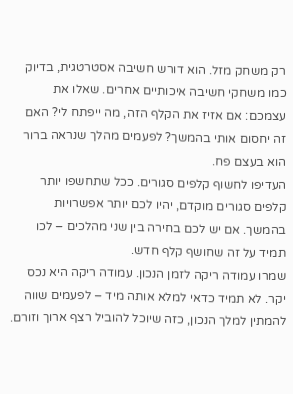רק משחק מזל. הוא דורש חשיבה אסטרטגית, בדיוק כמו משחקי חשיבה איכותיים אחרים. שאלו את עצמכם: אם אזיז את הקלף הזה, מה ייפתח לי? האם זה יחסום אותי בהמשך? לפעמים מהלך שנראה ברור הוא בעצם פח.
העדיפו לחשוף קלפים סגורים. ככל שתחשפו יותר קלפים סגורים מוקדם, יהיו לכם יותר אפשרויות בהמשך. אם יש לכם בחירה בין שני מהלכים – לכו תמיד על זה שחושף קלף חדש.
שמרו עמודה ריקה לזמן הנכון. עמודה ריקה היא נכס יקר. לא תמיד כדאי למלא אותה מיד – לפעמים שווה להמתין למלך הנכון, כזה שיוכל להוביל רצף ארוך וזורם.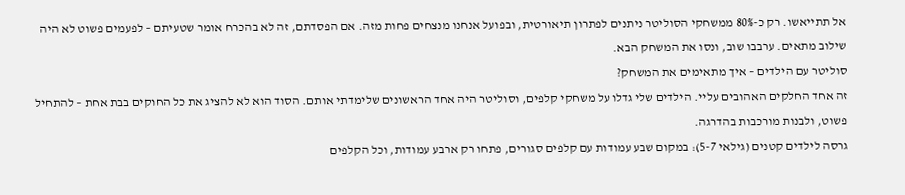אל תתייאשו. רק כ-80% ממשחקי הסוליטר ניתנים לפתרון תיאורטית, ובפועל אנחנו מנצחים פחות מזה. אם הפסדתם, זה לא בהכרח אומר שטעיתם – לפעמים פשוט לא היה שילוב מתאים. ערבבו שוב, ונסו את המשחק הבא.
סוליטר עם הילדים – איך מתאימים את המשחק?
זה אחד החלקים האהובים עליי. הילדים שלי גדלו על משחקי קלפים, וסוליטר היה אחד הראשונים שלימדתי אותם. הסוד הוא לא להציג את כל החוקים בבת אחת – להתחיל פשוט, ולבנות מורכבות בהדרגה.
גרסה לילדים קטנים (גילאי 5-7): במקום שבע עמודות עם קלפים סגורים, פתחו רק ארבע עמודות, וכל הקלפים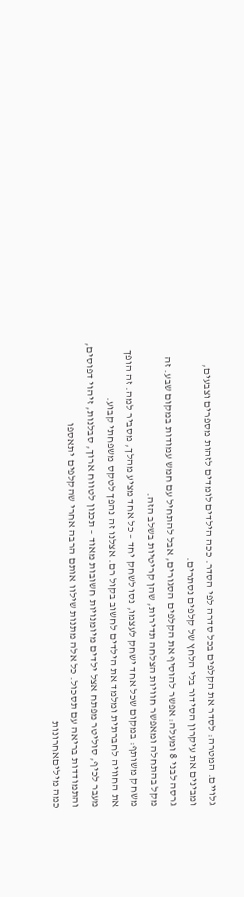גלויים. המטרה: לסדר את הקלפים בכל סדרה לפי הסדר. ככה הילדים לומדים לזהות מספרים וצבעים, ומבינים את עיקרון הסידור בלי הלחץ של קלפים נסתרים.
גרסה לבני 8 ומעלה: אפשר להוסיף את הקלפים הסגורים, אבל להתחיל עם חמש עמודות במקום שבע. זה מקל בהתחלה ומאפשר חוויות הצלחה תדירות, שהן קריטיות בשלב הזה.
משחק משותף: במקום שכל אחד ישחק לעצמו, נסו לשחק יחד – כל אחד מציע מהלך, מסביר למה. זה הופך את החוויה לחברתית ומלמד את הילדים לחשוב בקול רם. אצלנו זה נהפך לטקס משפחתי קבוע.
מעבר לכיף, סוליטר מפתח אצל ילדים מיומנויות חשובות מאוד – תכנון לטווח ארוך, סבלנות, זיהוי דפוסים, והתמודדות בריאה עם תסכול. כל אלה מתנות שילוו אותם הרבה אחרי שהקלפים יתאספו
כמה מיליםאחרונות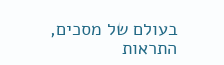בעולם של מסכים, התראות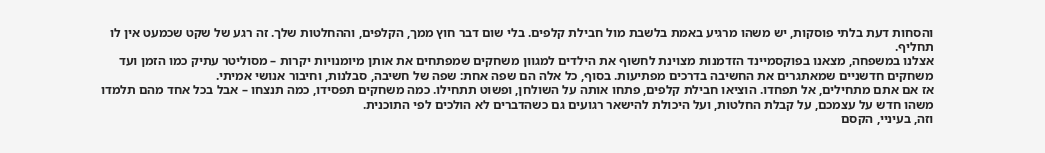והסחות דעת בלתי פוסקות, יש משהו מרגיע באמת בלשבת מול חבילת קלפים. בלי שום דבר חוץ ממך, הקלפים, וההחלטות שלך. זה רגע של שקט שכמעט אין לו תחליף.
אצלנו במשפחה, מצאנו בפוקסמיינד הזדמנות מצוינת לחשוף את הילדים למגוון משחקים שמפתחים את אותן מיומנויות יקרות – מסוליטר עתיק כמו הזמן ועד משחקים חדשניים שמאתגרים את החשיבה בדרכים מפתיעות. בסוף, כל אלה הם שפה אחת: שפה של חשיבה, סבלנות, וחיבור אנושי אמיתי.
אז אם אתם מתחילים, אל תפחדו. הוציאו חבילת קלפים, פתחו אותה על השולחן, ופשוט תתחילו. כמה משחקים תפסידו, כמה תנצחו – אבל בכל אחד מהם תלמדו משהו חדש על עצמכם, על קבלת החלטות, ועל היכולת להישאר רגועים גם כשהדברים לא הולכים לפי התוכנית.
וזה, בעיניי, הקסם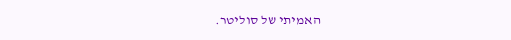האמיתי של סוליטר.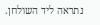נתראה ליד השולחן.